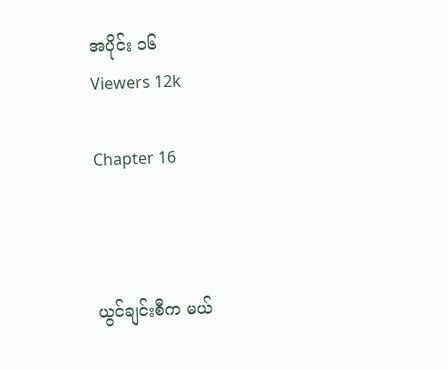အပိုင်း ၁၆
Viewers 12k

Chapter 16



ယွင်ချင်းစီက မယ်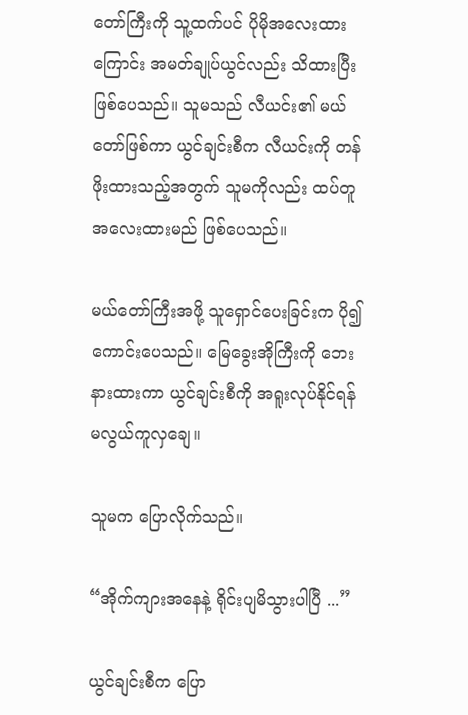တော်ကြီးကို သူ့ထက်ပင် ပိုမိုအလေးထားကြောင်း အမတ်ချုပ်ယွင်လည်း သိထားပြီး ဖြစ်ပေသည်။ သူမသည် လီယင်း၏ မယ်တော်ဖြစ်ကာ ယွင်ချင်းစီက လီယင်းကို တန်ဖိုးထားသည့်အတွက် သူမကိုလည်း ထပ်တူ အလေးထားမည် ဖြစ်ပေသည်။

မယ်တော်ကြီးအဖို့ သူရှောင်ပေးခြင်းက ပို၍ ကောင်းပေသည်။ မြေခွေးအိုကြီးကို ဘေးနားထားကာ ယွင်ချင်းစီကို အရူးလုပ်နိုင်ရန် မလွယ်ကူလှချေ။

သူမက ပြောလိုက်သည်။

“အိုက်ကျားအနေနဲ့ ရိုင်းပျမိသွားပါပြီ ...”

ယွင်ချင်းစီက ပြော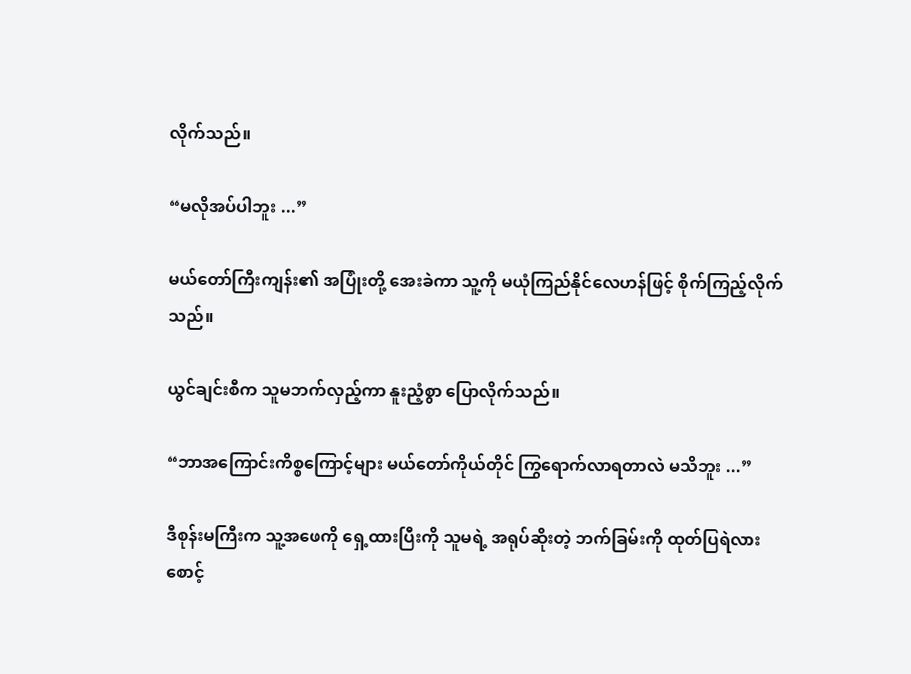လိုက်သည်။

“မလိုအပ်ပါဘူး ...”

မယ်တော်ကြီးကျန်း၏ အပြုံးတို့ အေးခဲကာ သူ့ကို မယုံကြည်နိုင်လေဟန်ဖြင့် စိုက်ကြည့်လိုက်သည်။

ယွင်ချင်းစီက သူမဘက်လှည့်ကာ နူးညံ့စွာ ပြောလိုက်သည်။

“ဘာအကြောင်းကိစ္စကြောင့်များ မယ်တော်ကိုယ်တိုင် ကြွရောက်လာရတာလဲ မသိဘူး ...”

ဒီစုန်းမကြီးက သူ့အဖေကို ရှေ့ထားပြီးကို သူမရဲ့ အရုပ်ဆိုးတဲ့ ဘက်ခြမ်းကို ထုတ်ပြရဲလား စောင့်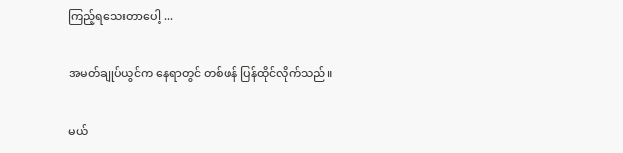ကြည့်ရသေးတာပေါ့ ...

အမတ်ချုပ်ယွင်က နေရာတွင် တစ်ဖန် ပြန်ထိုင်လိုက်သည်။

မယ်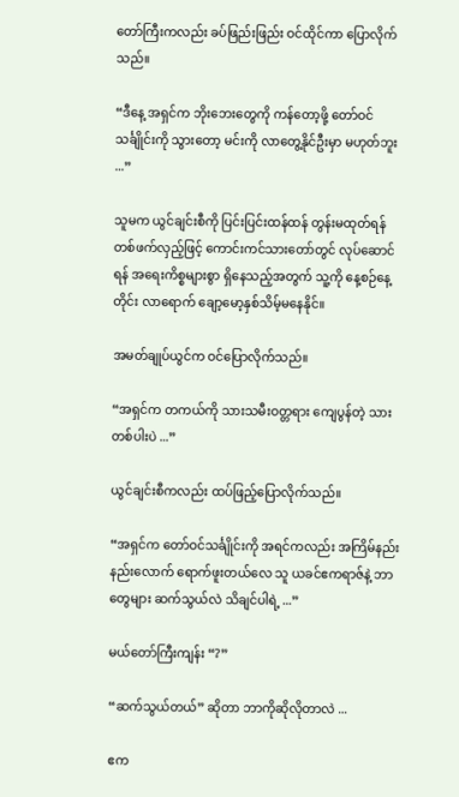တော်ကြီးကလည်း ခပ်ဖြည်းဖြည်း ဝင်ထိုင်ကာ ပြောလိုက်သည်။

“ဒီနေ့ အရှင်က ဘိုးဘေးတွေကို ကန်တော့ဖို့ တော်ဝင်သင်္ချိုင်းကို သွားတော့ မင်းကို လာတွေ့နိုင်ဦးမှာ မဟုတ်ဘူး ...”

သူမက ယွင်ချင်းစီကို ပြင်းပြင်းထန်ထန် တွန်းမထုတ်ရန် တစ်ဖက်လှည့်ဖြင့် ကောင်းကင်သားတော်တွင် လုပ်ဆောင်ရန် အရေးကိစ္စများစွာ ရှိနေသည့်အတွက် သူ့ကို နေ့စဉ်နေ့တိုင်း လာရောက် ချော့မော့နှစ်သိမ့်မနေနိုင်။

အမတ်ချုပ်ယွင်က ဝင်ပြောလိုက်သည်။

“အရှင်က တကယ်ကို သားသမီးဝတ္တရား ကျေပွန်တဲ့ သားတစ်ပါးပဲ ...”

ယွင်ချင်းစီကလည်း ထပ်ဖြည့်ပြောလိုက်သည်။

“အရှင်က တော်ဝင်သင်္ချိုင်းကို အရင်ကလည်း အကြိမ်နည်းနည်းလောက် ရောက်ဖူးတယ်လေ သူ ယခင်ဧကရာဇ်နဲ့ ဘာတွေများ ဆက်သွယ်လဲ သိချင်ပါရဲ့ ...”

မယ်တော်ကြီးကျန်း “?”

“ဆက်သွယ်တယ်” ဆိုတာ ဘာကိုဆိုလိုတာလဲ ...

ဧက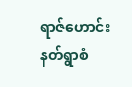ရာဇ်ဟောင်း နတ်ရွာစံ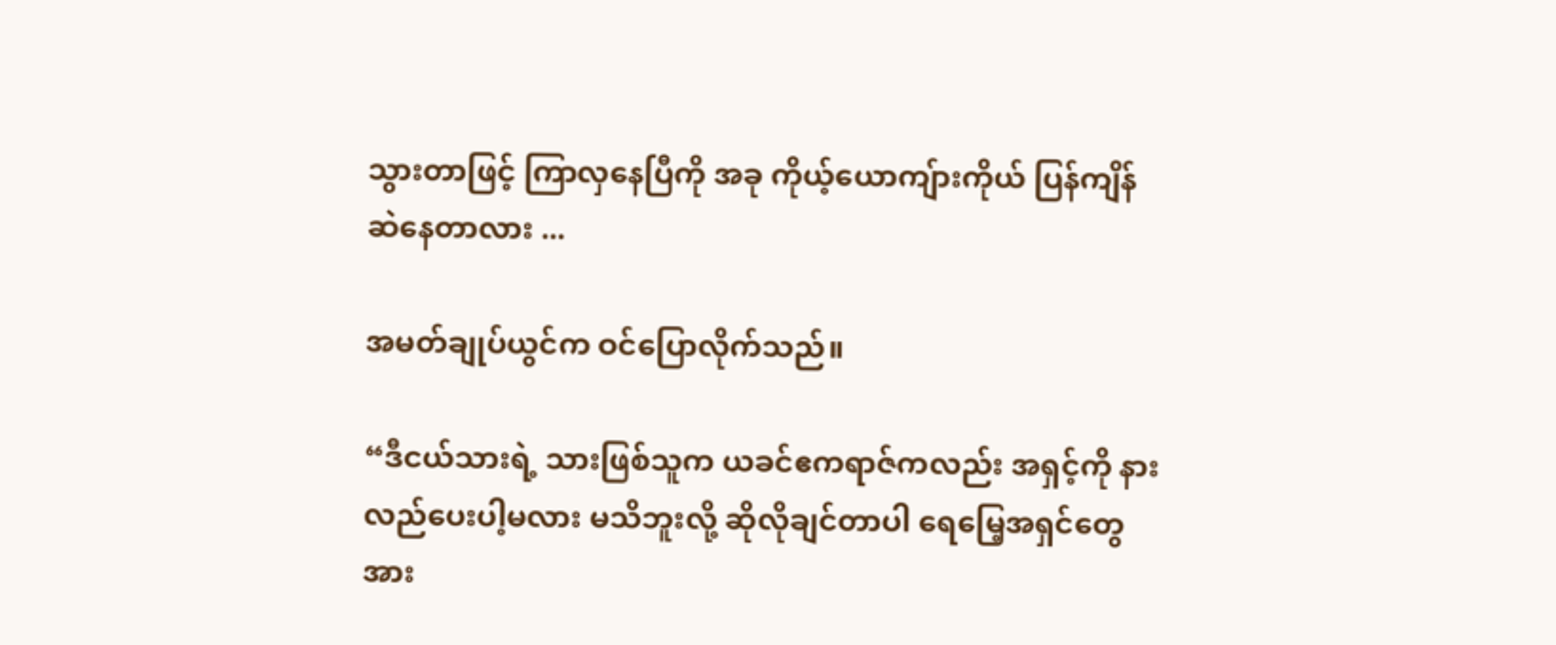သွားတာဖြင့် ကြာလှနေပြီကို အခု ကိုယ့်ယောကျ်ားကိုယ် ပြန်ကျိန်ဆဲနေတာလား ...

အမတ်ချုပ်ယွင်က ဝင်ပြောလိုက်သည်။

“ဒီငယ်သားရဲ့ သားဖြစ်သူက ယခင်ဧကရာဇ်ကလည်း အရှင့်ကို နားလည်ပေးပါ့မလား မသိဘူးလို့ ဆိုလိုချင်တာပါ ရေမြေ့အရှင်တွေ အား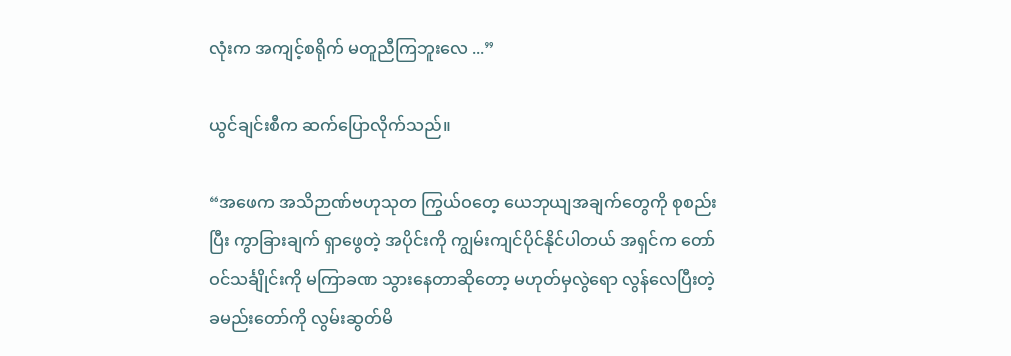လုံးက အကျင့်စရိုက် မတူညီကြဘူးလေ ...”

ယွင်ချင်းစီက ဆက်ပြောလိုက်သည်။

“အဖေက အသိဉာဏ်ဗဟုသုတ ကြွယ်ဝတေ့ ယေဘုယျအချက်တွေကို စုစည်းပြီး ကွာခြားချက် ရှာဖွေတဲ့ အပိုင်းကို ကျွမ်းကျင်ပိုင်နိုင်ပါတယ် အရှင်က တော်ဝင်သင်္ချိုင်းကို မကြာခဏ သွားနေတာဆိုတော့ မဟုတ်မှလွဲရော လွန်လေပြီးတဲ့ ခမည်းတော်ကို လွမ်းဆွတ်မိ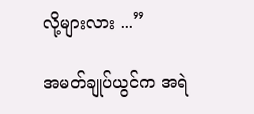လို့များလား ...”

အမတ်ချုပ်ယွင်က အရဲ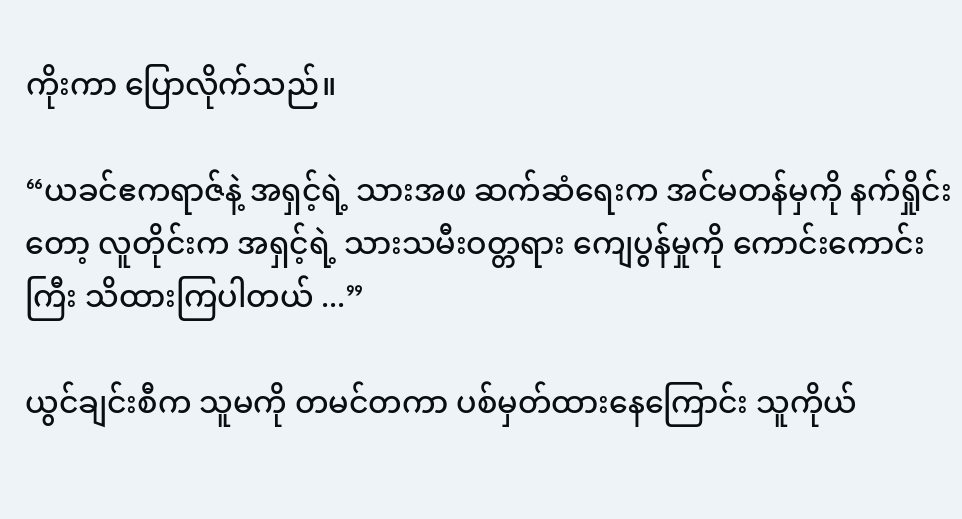ကိုးကာ ပြောလိုက်သည်။

“ယခင်ဧကရာဇ်နဲ့ အရှင့်ရဲ့ သားအဖ ဆက်ဆံရေးက အင်မတန်မှကို နက်ရှိုင်းတော့ လူတိုင်းက အရှင့်ရဲ့ သားသမီးဝတ္တရား ကျေပွန်မှုကို ကောင်းကောင်းကြီး သိထားကြပါတယ် ...”

ယွင်ချင်းစီက သူမကို တမင်တကာ ပစ်မှတ်ထားနေကြောင်း သူကိုယ်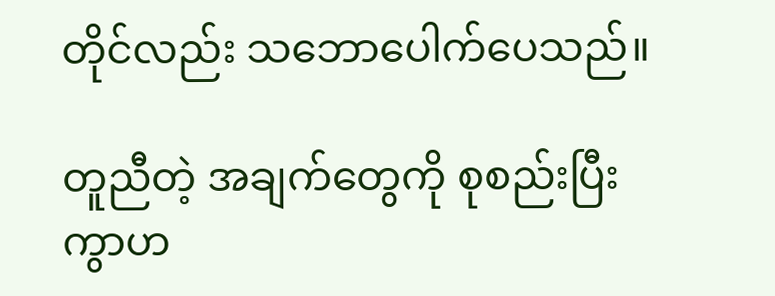တိုင်လည်း သဘောပေါက်ပေသည်။

တူညီတဲ့ အချက်တွေကို စုစည်းပြီး ကွာဟ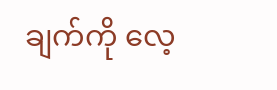ချက်ကို လေ့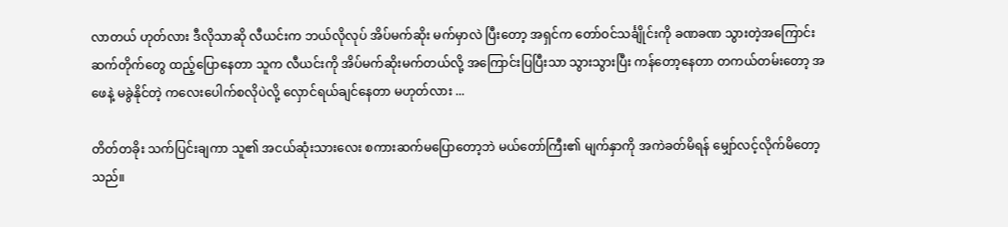လာတယ် ဟုတ်လား ဒီလိုသာဆို လီယင်းက ဘယ်လိုလုပ် အိပ်မက်ဆိုး မက်မှာလဲ ပြီးတော့ အရှင်က တော်ဝင်သင်္ချိုင်းကို ခဏခဏ သွားတဲ့အကြောင်း ဆက်တိုက်တွေ ထည့်ပြောနေတာ သူက လီယင်းကို အိပ်မက်ဆိုးမက်တယ်လို့ အကြောင်းပြပြီးသာ သွားသွားပြီး ကန်တော့နေတာ တကယ်တမ်းတော့ အဖေနဲ့ မခွဲနိုင်တဲ့ ကလေးပေါက်စလိုပဲလို့ လှောင်ရယ်ချင်နေတာ မဟုတ်လား ...

တိတ်တခိုး သက်ပြင်းချကာ သူ၏ အငယ်ဆုံးသားလေး စကားဆက်မပြောတော့ဘဲ မယ်တော်ကြီး၏ မျက်နှာကို အကဲခတ်မိရန် မျှော်လင့်လိုက်မိတော့သည်။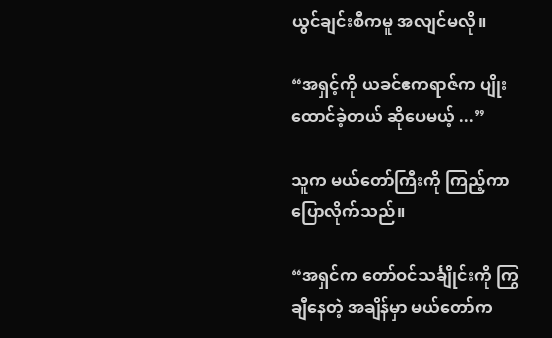ယွင်ချင်းစီကမူ အလျင်မလို။

“အရှင့်ကို ယခင်ဧကရာဇ်က ပျိုးထောင်ခဲ့တယ် ဆိုပေမယ့် ...”

သူက မယ်တော်ကြီးကို ကြည့်ကာ ပြောလိုက်သည်။

“အရှင်က တော်ဝင်သင်္ချိုင်းကို ကြွချီနေတဲ့ အချိန်မှာ မယ်တော်က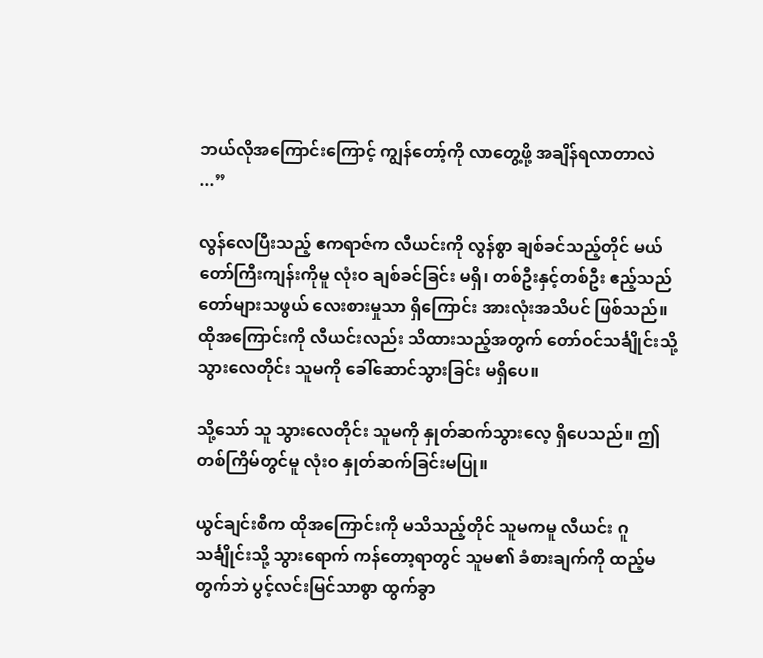ဘယ်လိုအကြောင်းကြောင့် ကျွန်တော့်ကို လာတွေ့ဖို့ အချိန်ရလာတာလဲ ...”

လွန်လေပြီးသည့် ဧကရာဇ်က လီယင်းကို လွန်စွာ ချစ်ခင်သည့်တိုင် မယ်တော်ကြီးကျန်းကိုမူ လုံးဝ ချစ်ခင်ခြင်း မရှိ၊ တစ်ဦးနှင့်တစ်ဦး ဧည့်သည်တော်များသဖွယ် လေးစားမှုသာ ရှိကြောင်း အားလုံးအသိပင် ဖြစ်သည်။ ထိုအကြောင်းကို လီယင်းလည်း သိထားသည့်အတွက် တော်ဝင်သင်္ချိုင်းသို့ သွားလေတိုင်း သူမကို ခေါ်ဆောင်သွားခြင်း မရှိပေ။

သို့သော် သူ သွားလေတိုင်း သူမကို နှုတ်ဆက်သွားလေ့ ရှိပေသည်။ ဤတစ်ကြိမ်တွင်မူ လုံးဝ နှုတ်ဆက်ခြင်းမပြု။

ယွင်ချင်းစီက ထိုအကြောင်းကို မသိသည့်တိုင် သူမကမူ လီယင်း ဂူသင်္ချိုင်းသို့ သွားရောက် ကန်တော့ရာတွင် သူမ၏ ခံစားချက်ကို ထည့်မတွက်ဘဲ ပွင့်လင်းမြင်သာစွာ ထွက်ခွာ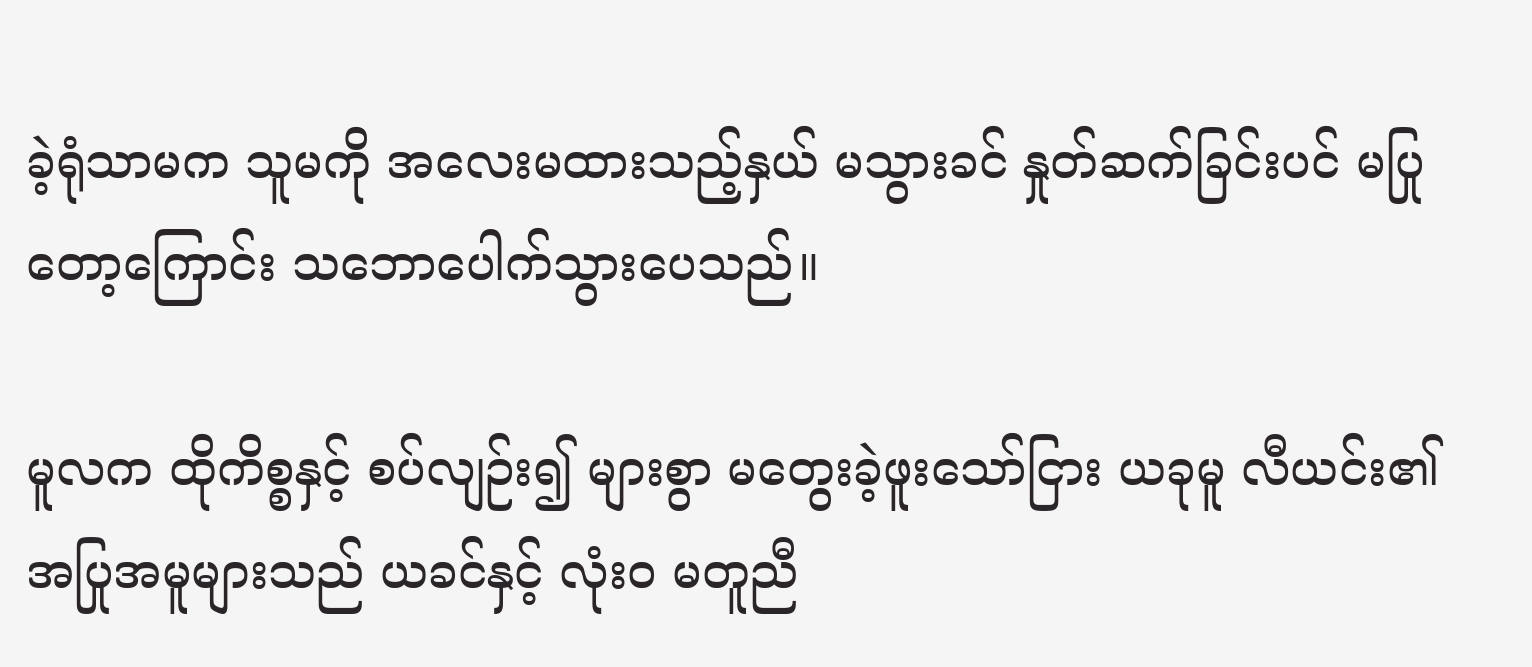ခဲ့ရုံသာမက သူမကို အလေးမထားသည့်နှယ် မသွားခင် နှုတ်ဆက်ခြင်းပင် မပြုတော့ကြောင်း သဘောပေါက်သွားပေသည်။

မူလက ထိုကိစ္စနှင့် စပ်လျဉ်း၍ များစွာ မတွေးခဲ့ဖူးသော်ငြား ယခုမူ လီယင်း၏ အပြုအမူများသည် ယခင်နှင့် လုံးဝ မတူညီ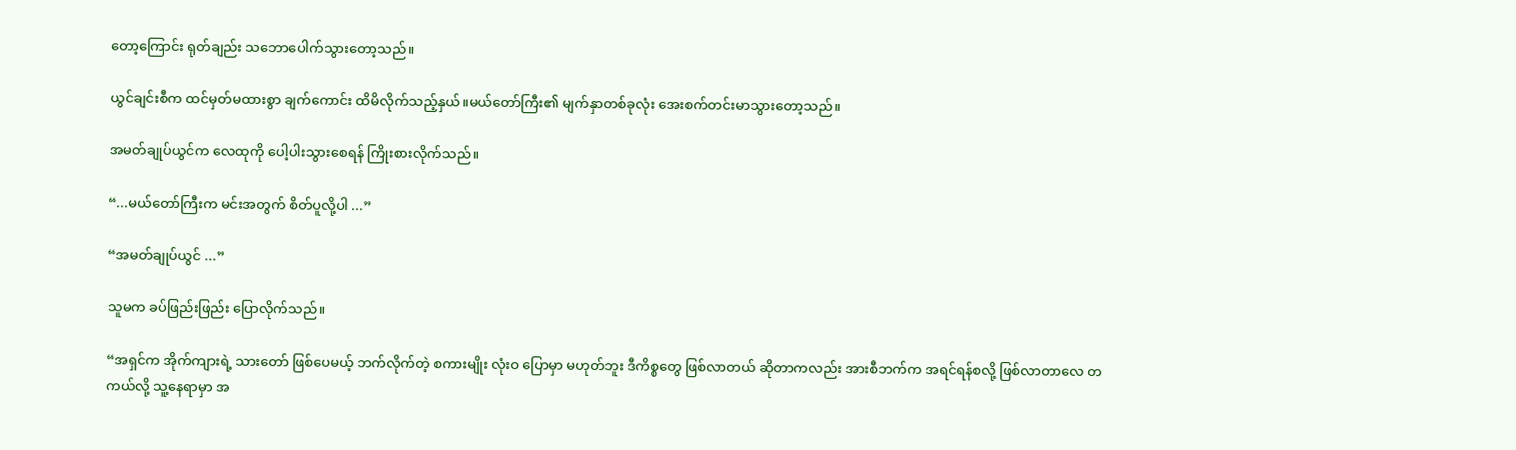တော့ကြောင်း ရုတ်ချည်း သဘောပေါက်သွားတော့သည်။

ယွင်ချင်းစီက ထင်မှတ်မထားစွာ ချက်ကောင်း ထိမိလိုက်သည့်နှယ်။မယ်တော်ကြီး၏ မျက်နှာတစ်ခုလုံး အေးစက်တင်းမာသွားတော့သည်။

အမတ်ချုပ်ယွင်က လေထုကို ပေါ့ပါးသွားစေရန် ကြိုးစားလိုက်သည်။

“...မယ်တော်ကြီးက မင်းအတွက် စိတ်ပူလို့ပါ ...”

“အမတ်ချုပ်ယွင် ...”

သူမက ခပ်ဖြည်းဖြည်း ပြောလိုက်သည်။

“အရှင်က အိုက်ကျားရဲ့ သားတော် ဖြစ်ပေမယ့် ဘက်လိုက်တဲ့ စကားမျိုး လုံးဝ ပြောမှာ မဟုတ်ဘူး ဒီကိစ္စတွေ ဖြစ်လာတယ် ဆိုတာကလည်း အားစီဘက်က အရင်ရန်စလို့ ဖြစ်လာတာလေ တကယ်လို့ သူ့နေရာမှာ အ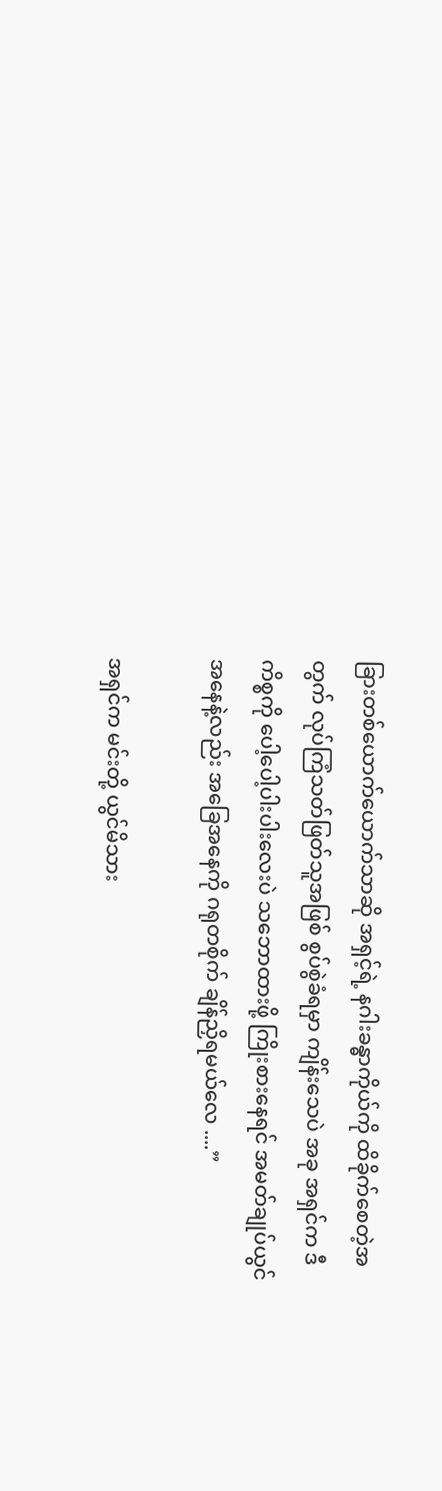ခြားတစ်ယောက်ယောက်သာဆို အရှင့်ရဲ့ နဂါးခန္ဓာကိုယ်ကို ထိခိုက်စေတဲ့အတွက် လုပ်ကြံသတ်ဖြတ်သူအဖြစ် စွပ်စွဲခံရမှာ ကျိန်းသေပဲ အခု အရှင်က ဒီကိစ္စကို ပေါ့ပေါ့ပါးပါးလေးပဲ သဘောထားဖို့ ကြိုးစားနေရင် အမတ်ချုပ်ယွင်အနေနဲ့လည်း အခြေအနေကို ဂရုတစိုက် ချိန်ညှိရမယ်လေ ....”

အရှင်က မင်းတို့ ယွင်မိသား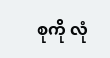စုကို လုံ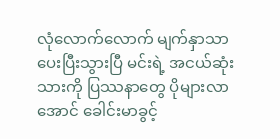လုံလောက်လောက် မျက်နှာသာ ပေးပြီးသွားပြီ မင်းရဲ့ အငယ်ဆုံးသားကို ပြဿနာတွေ ပိုများလာအောင် ခေါင်းမာခွင့်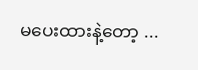မပေးထားနဲ့တော့ ...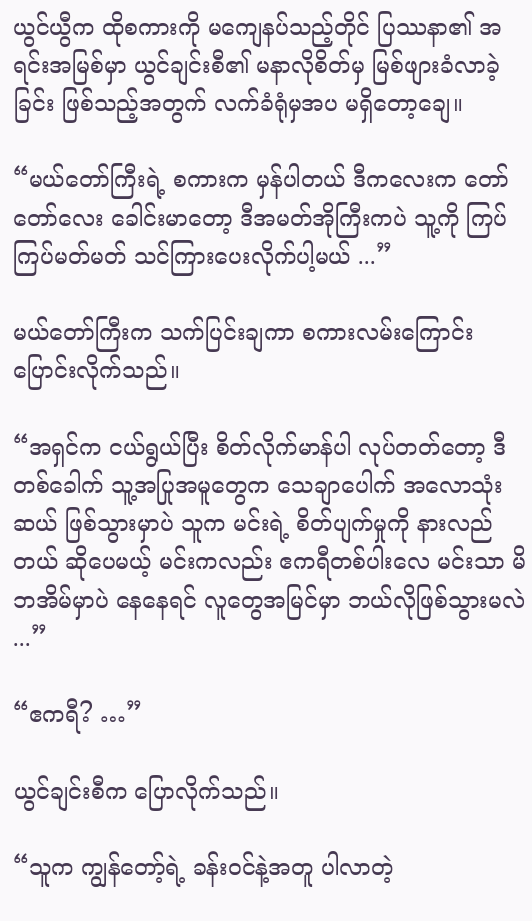ယွင်ယွီက ထိုစကားကို မကျေနပ်သည့်တိုင် ပြဿနာ၏ အရင်းအမြစ်မှာ ယွင်ချင်းစီ၏ မနာလိုစိတ်မှ မြစ်ဖျားခံလာခဲ့ခြင်း ဖြစ်သည့်အတွက် လက်ခံရုံမှအပ မရှိတော့ချေ။

“မယ်တော်ကြီးရဲ့ စကားက မှန်ပါတယ် ဒီကလေးက တော်တော်လေး ခေါင်းမာတော့ ဒီအမတ်အိုကြီးကပဲ သူ့ကို ကြပ်ကြပ်မတ်မတ် သင်ကြားပေးလိုက်ပါ့မယ် ...”

မယ်တော်ကြီးက သက်ပြင်းချကာ စကားလမ်းကြောင်း ပြောင်းလိုက်သည်။

“အရှင်က ငယ်ရွယ်ပြီး စိတ်လိုက်မာန်ပါ လုပ်တတ်တော့ ဒီတစ်ခေါက် သူ့အပြုအမူတွေက သေချာပေါက် အလောသုံးဆယ် ဖြစ်သွားမှာပဲ သူက မင်းရဲ့ စိတ်ပျက်မှုကို နားလည်တယ် ဆိုပေမယ့် မင်းကလည်း ဧကရီတစ်ပါးလေ မင်းသာ မိဘအိမ်မှာပဲ နေနေရင် လူတွေအမြင်မှာ ဘယ်လိုဖြစ်သွားမလဲ ...”

“ဧကရီ? …”

ယွင်ချင်းစီက ပြောလိုက်သည်။

“သူက ကျွန်တော့်ရဲ့ ခန်းဝင်နဲ့အတူ ပါလာတဲ့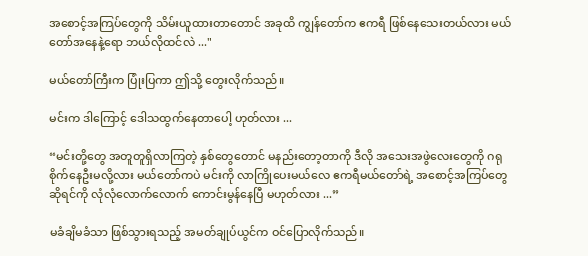အစောင့်အကြပ်တွေကို သိမ်းယူထားတာတောင် အခုထိ ကျွန်တော်က ဧကရီ ဖြစ်နေသေးတယ်လား မယ်တော်အနေနဲ့ရော ဘယ်လိုထင်လဲ ..."

မယ်တော်ကြီးက ပြုံးပြကာ ဤသို့ တွေးလိုက်သည်။

မင်းက ဒါကြောင့် ဒေါသထွက်နေတာပေါ့ ဟုတ်လား ...

“မင်းတို့တွေ အတူတူရှိလာကြတဲ့ နှစ်တွေတောင် မနည်းတော့တာကို ဒီလို အသေးအဖွဲလေးတွေကို ဂရုစိုက်နေဦးမလို့လား မယ်တော်ကပဲ မင်းကို လာကြိုပေးမယ်လေ ဧကရီမယ်တော်ရဲ့ အစောင့်အကြပ်တွေဆိုရင်ကို လုံလုံလောက်လောက် ကောင်းမွန်နေပြီ မဟုတ်လား ...”

မခံချိမခံသာ ဖြစ်သွားရသည့် အမတ်ချုပ်ယွင်က ဝင်ပြောလိုက်သည်။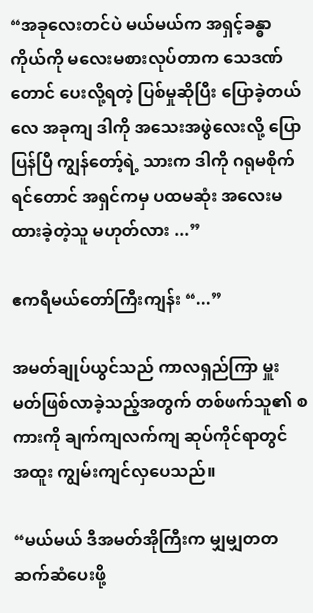“အခုလေးတင်ပဲ မယ်မယ်က အရှင့်ခန္ဓာကိုယ်ကို မလေးမစားလုပ်တာက သေဒဏ်တောင် ပေးလို့ရတဲ့ ပြစ်မှုဆိုပြီး ပြောခဲ့တယ်လေ အခုကျ ဒါကို အသေးအဖွဲလေးလို့ ပြောပြန်ပြီ ကျွန်တော့်ရဲ့ သားက ဒါကို ဂရုမစိုက်ရင်တောင် အရှင်ကမှ ပထမဆုံး အလေးမထားခဲ့တဲ့သူ မဟုတ်လား ...”

ဧကရီမယ်တော်ကြီးကျန်း “...”

အမတ်ချုပ်ယွင်သည် ကာလရှည်ကြာ မှူးမတ်ဖြစ်လာခဲ့သည့်အတွက် တစ်ဖက်သူ၏ စကားကို ချက်ကျလက်ကျ ဆုပ်ကိုင်ရာတွင် အထူး ကျွမ်းကျင်လှပေသည်။

“မယ်မယ် ဒီအမတ်အိုကြီးက မျှမျှတတ ဆက်ဆံပေးဖို့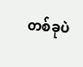တစ်ခုပဲ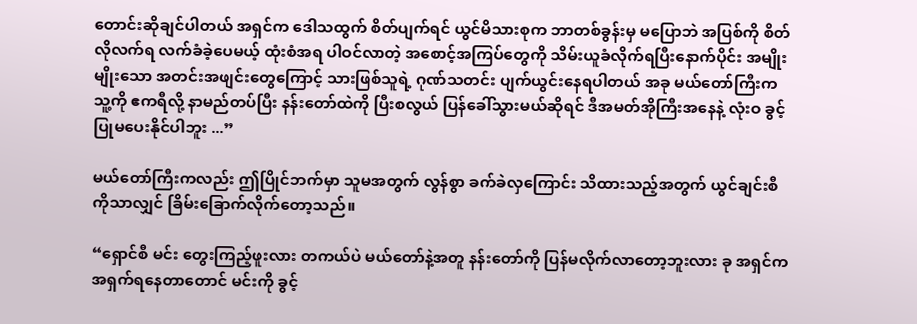တောင်းဆိုချင်ပါတယ် အရှင်က ဒေါသထွက် စိတ်ပျက်ရင် ယွင်မိသားစုက ဘာတစ်ခွန်းမှ မပြောဘဲ အပြစ်ကို စိတ်လိုလက်ရ လက်ခံခဲ့ပေမယ့် ထုံးစံအရ ပါဝင်လာတဲ့ အစောင့်အကြပ်တွေကို သိမ်းယူခံလိုက်ရပြီးနောက်ပိုင်း အမျိုးမျိုးသော အတင်းအဖျင်းတွေကြောင့် သားဖြစ်သူရဲ့ ဂုဏ်သတင်း ပျက်ယွင်းနေရပါတယ် အခု မယ်တော်ကြီးက သူ့ကို ဧကရီလို့ နာမည်တပ်ပြီး နန်းတော်ထဲကို ပြီးစလွယ် ပြန်ခေါ်သွားမယ်ဆိုရင် ဒီအမတ်အိုကြီးအနေနဲ့ လုံးဝ ခွင့်ပြုမပေးနိုင်ပါဘူး ...”

မယ်တော်ကြီးကလည်း ဤပြိုင်ဘက်မှာ သူမအတွက် လွန်စွာ ခက်ခဲလှကြောင်း သိထားသည့်အတွက် ယွင်ချင်းစီကိုသာလျှင် ခြိမ်းခြောက်လိုက်တော့သည်။

“ရှောင်စီ မင်း တွေးကြည့်ဖူးလား တကယ်ပဲ မယ်တော်နဲ့အတူ နန်းတော်ကို ပြန်မလိုက်လာတော့ဘူးလား ခု အရှင်က အရှက်ရနေတာတောင် မင်းကို ခွင့်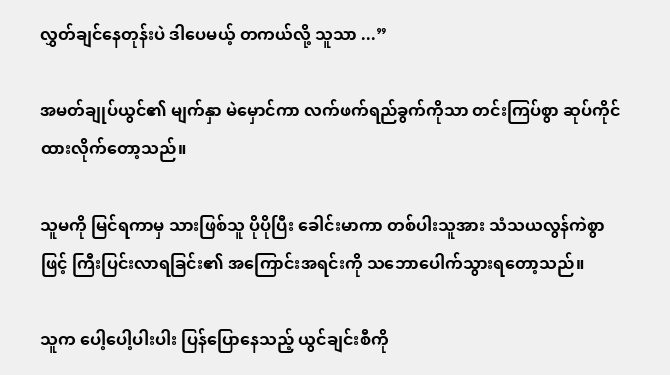လွှတ်ချင်နေတုန်းပဲ ဒါပေမယ့် တကယ်လို့ သူသာ ...”

အမတ်ချုပ်ယွင်၏ မျက်နှာ မဲမှောင်ကာ လက်ဖက်ရည်ခွက်ကိုသာ တင်းကြပ်စွာ ဆုပ်ကိုင်ထားလိုက်တော့သည်။

သူမကို မြင်ရကာမှ သားဖြစ်သူ ပိုပိုပြီး ခေါင်းမာကာ တစ်ပါးသူအား သံသယလွန်ကဲစွာဖြင့် ကြီးပြင်းလာရခြင်း၏ အကြောင်းအရင်းကို သဘောပေါက်သွားရတော့သည်။

သူက ပေါ့ပေါ့ပါးပါး ပြန်ပြောနေသည့် ယွင်ချင်းစီကို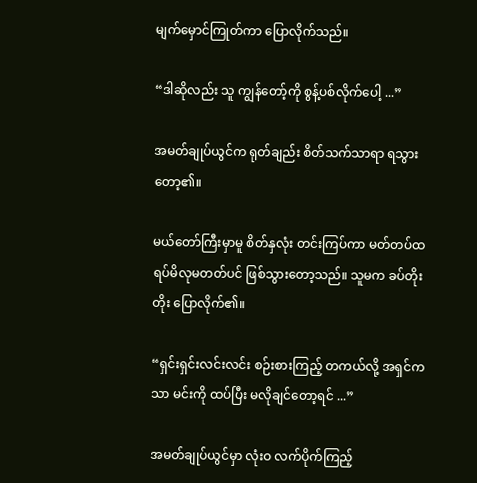မျက်မှောင်ကြုတ်ကာ ပြောလိုက်သည်။

“ဒါဆိုလည်း သူ ကျွန်တော့်ကို စွန့်ပစ်လိုက်ပေါ့ ...”

အမတ်ချုပ်ယွင်က ရုတ်ချည်း စိတ်သက်သာရာ ရသွားတော့၏။

မယ်တော်ကြီးမှာမူ စိတ်နှလုံး တင်းကြပ်ကာ မတ်တပ်ထရပ်မိလုမတတ်ပင် ဖြစ်သွားတော့သည်။ သူမက ခပ်တိုးတိုး ပြောလိုက်၏။

“ရှင်းရှင်းလင်းလင်း စဉ်းစားကြည့် တကယ်လို့ အရှင်ကသာ မင်းကို ထပ်ပြီး မလိုချင်တော့ရင် ...”

အမတ်ချုပ်ယွင်မှာ လုံးဝ လက်ပိုက်ကြည့်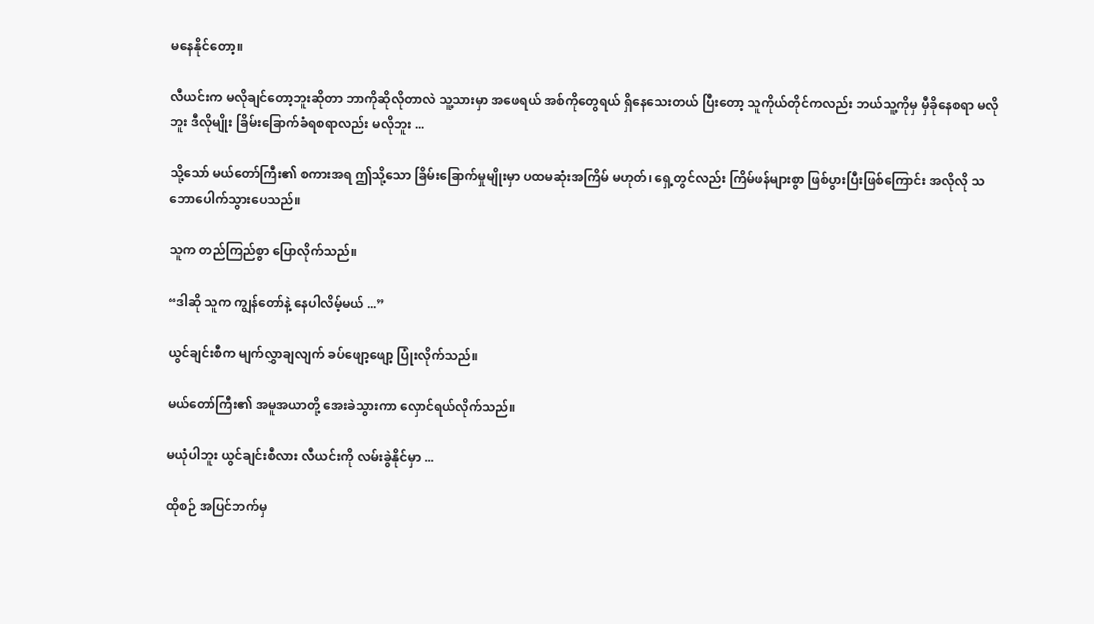မနေနိုင်တော့။

လီယင်းက မလိုချင်တော့ဘူးဆိုတာ ဘာကိုဆိုလိုတာလဲ သူ့သားမှာ အဖေရယ် အစ်ကိုတွေရယ် ရှိနေသေးတယ် ပြီးတော့ သူကိုယ်တိုင်ကလည်း ဘယ်သူ့ကိုမှ မှီခိုနေစရာ မလိုဘူး ဒီလိုမျိုး ခြိမ်းခြောက်ခံရစရာလည်း မလိုဘူး ...

သို့သော် မယ်တော်ကြီး၏ စကားအရ ဤသို့သော ခြိမ်းခြောက်မှုမျိုးမှာ ပထမဆုံးအကြိမ် မဟုတ်၊ ရှေ့တွင်လည်း ကြိမ်ဖန်များစွာ ဖြစ်ပွားပြီးဖြစ်ကြောင်း အလိုလို သဘောပေါက်သွားပေသည်။

သူက တည်ကြည်စွာ ပြောလိုက်သည်။

“ဒါဆို သူက ကျွန်တော်နဲ့ နေပါလိမ့်မယ် ...”

ယွင်ချင်းစီက မျက်လွှာချလျက် ခပ်ဖျော့ဖျော့ ပြုံးလိုက်သည်။

မယ်တော်ကြီး၏ အမူအယာတို့ အေးခဲသွားကာ လှောင်ရယ်လိုက်သည်။

မယုံပါဘူး ယွင်ချင်းစီလား လီယင်းကို လမ်းခွဲနိုင်မှာ ...

ထိုစဉ် အပြင်ဘက်မှ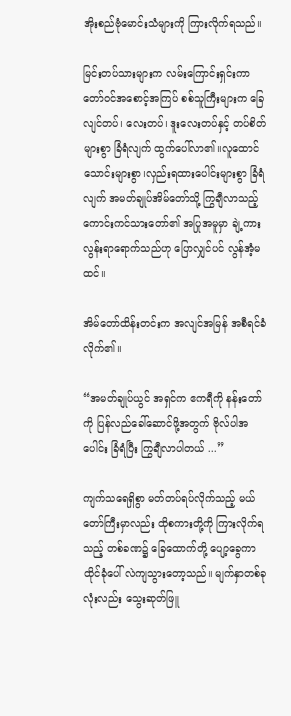အိုးစည်ဗုံမောင်းသံများကို ကြားလိုက်ရသည်။

မြင်းတပ်သားများက လမ်းကြောင်းရှင်းကာ တော်ဝင်အစောင့်အကြပ် စစ်သူကြီးများက ခြေလျင်တပ်၊ လေးတပ်၊ ဒူးလေးတပ်နှင့် တပ်စိတ်များစွာ ခြံရံလျက် ထွက်ပေါ်လာ၏။လူထောင်သောင်းများစွာ၊လှည်းရထားပေါင်းများစွာ ခြံရံလျက် အမတ်ချုပ်အိမ်တော်သို့ ကြွချီလာသည့် ကောင်းကင်သားတော်၏ အပြုအမူမှာ ချဲ့ကားလွန်းရာရောက်သည်ဟု ပြောလျှင်ပင် လွန်အံ့မထင်။

အိမ်တော်ထိန်းတင်းက အလျင်အမြန် အစီရင်ခံလိုက်၏။

“အမတ်ချုပ်ယွင် အရှင်က ဧကရီကို နန်းတော်ကို ပြန်လည်ခေါ်ဆောင်ဖို့အတွက် ဗိုလ်ပါအပေါင်း ခြံရံပြီး ကြွချီလာပါတယ် ...”

ကျက်သရေရှိစွာ မတ်တပ်ရပ်လိုက်သည့် မယ်တော်ကြီးမှာလည်း ထိုစကားတို့ကို ကြားလိုက်ရသည့် တစ်ခဏ၌ ခြေထောက်တို့ ပျော့ခွေကာ ထိုင်ခုံပေါ် လဲကျသွားတော့သည်။ မျက်နှာတစ်ခုလုံးလည်း သွေးဆုတ်ဖြူ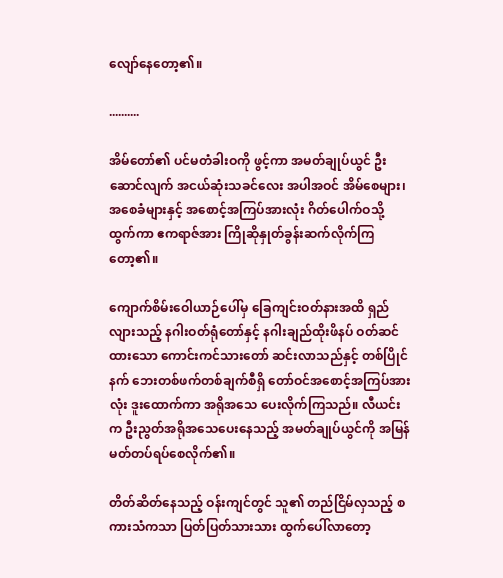လျော်နေတော့၏။

..........

အိမ်တော်၏ ပင်မတံခါးဝကို ဖွင့်ကာ အမတ်ချုပ်ယွင် ဦးဆောင်လျက် အငယ်ဆုံးသခင်လေး အပါအဝင် အိမ်စေများ၊ အစေခံများနှင့် အစောင့်အကြပ်အားလုံး ဂိတ်ပေါက်ဝသို့ ထွက်ကာ ဧကရာဇ်အား ကြိုဆိုနှုတ်ခွန်းဆက်လိုက်ကြတော့၏။

ကျောက်စိမ်းဝေါယာဉ်ပေါ်မှ ခြေကျင်းဝတ်နားအထိ ရှည်လျားသည့် နဂါးဝတ်ရုံတော်နှင့် နဂါးချည်ထိုးဖိနပ် ဝတ်ဆင်ထားသော ကောင်းကင်သားတော် ဆင်းလာသည်နှင့် တစ်ပြိုင်နက် ဘေးတစ်ဖက်တစ်ချက်စီရှိ တော်ဝင်အစောင့်အကြပ်အားလုံး ဒူးထောက်ကာ အရိုအသေ ပေးလိုက်ကြသည်။ လီယင်းက ဦးညွတ်အရိုအသေပေးနေသည့် အမတ်ချုပ်ယွင်ကို အမြန် မတ်တပ်ရပ်စေလိုက်၏။

တိတ်ဆိတ်နေသည့် ဝန်းကျင်တွင် သူ၏ တည်ငြိမ်လှသည့် စကားသံကသာ ပြတ်ပြတ်သားသား ထွက်ပေါ်လာတော့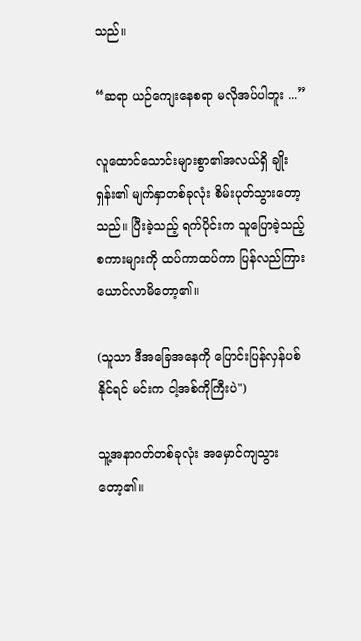သည်။

“ဆရာ ယဉ်ကျေးနေစရာ မလိုအပ်ပါဘူး ...”

လူထောင်သောင်းများစွာ၏အလယ်ရှိ ချိုးရှန်း၏ မျက်နှာတစ်ခုလုံး စိမ်းပုတ်သွားတော့သည်။ ပြီးခဲ့သည့် ရက်ပိုင်းက သူပြောခဲ့သည့် စကားများကို ထပ်ကာထပ်ကာ ပြန်လည်ကြားယောင်လာမိတော့၏။

(သူသာ ဒီအခြေအနေကို ပြောင်းပြန်လှန်ပစ်နိုင်ရင် မင်းက ငါ့အစ်ကိုကြီးပဲ")

သူ့အနာဂတ်တစ်ခုလုံး အမှောင်ကျသွားတော့၏။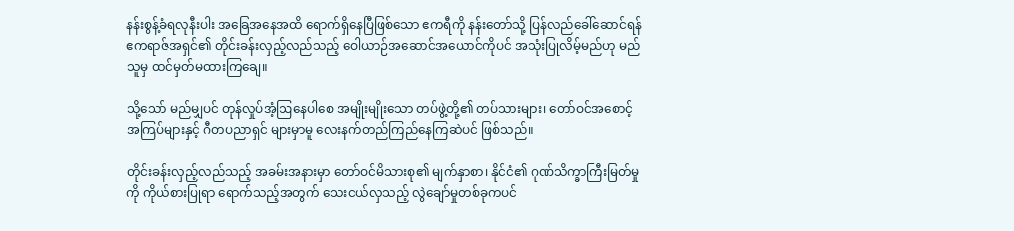နန်းစွန့်ခံရလုနီးပါး အခြေအနေအထိ ရောက်ရှိနေပြီဖြစ်သော ဧကရီကို နန်းတော်သို့ ပြန်လည်ခေါ်ဆောင်ရန် ဧကရာဇ်အရှင်၏ တိုင်းခန်းလှည့်လည်သည့် ဝေါယာဉ်အဆောင်အယောင်ကိုပင် အသုံးပြုလိမ့်မည်ဟု မည်သူမှ ထင်မှတ်မထားကြချေ။

သို့သော် မည်မျှပင် တုန်လှုပ်အံ့ဩနေပါစေ အမျိုးမျိုးသော တပ်ဖွဲ့တို့၏ တပ်သားများ၊ တော်ဝင်အစောင့်အကြပ်များနှင့် ဂီတပညာရှင် များမှာမူ လေးနက်တည်ကြည်နေကြဆဲပင် ဖြစ်သည်။

တိုင်းခန်းလှည့်လည်သည့် အခမ်းအနားမှာ တော်ဝင်မိသားစု၏ မျက်နှာစာ၊ နိုင်ငံ၏ ဂုဏ်သိက္ခာကြီးမြတ်မှုကို ကိုယ်စားပြုရာ ရောက်သည့်အတွက် သေးငယ်လှသည့် လွဲချော်မှုတစ်ခုကပင်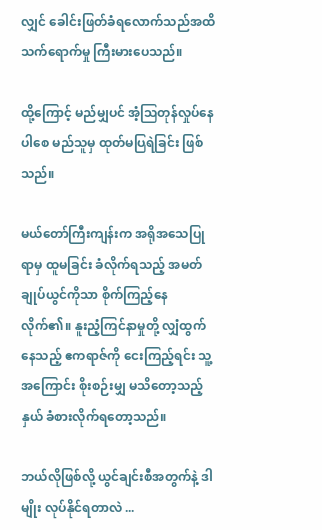လျှင် ခေါင်းဖြတ်ခံရလောက်သည်အထိ သက်ရောက်မှု ကြီးမားပေသည်။

ထို့ကြောင့် မည်မျှပင် အံ့ဩတုန်လှုပ်နေပါစေ မည်သူမှ ထုတ်မပြရဲခြင်း ဖြစ်သည်။

မယ်တော်ကြီးကျန်းက အရိုအသေပြုရာမှ ထူမခြင်း ခံလိုက်ရသည့် အမတ်ချုပ်ယွင်ကိုသာ စိုက်ကြည့်နေလိုက်၏။ နူးညံ့ကြင်နာမှုတို့ လျှံထွက်နေသည့် ဧကရာဇ်ကို ငေးကြည့်ရင်း သူ့အကြောင်း စိုးစဉ်းမျှ မသိတော့သည့်နှယ် ခံစားလိုက်ရတော့သည်။

ဘယ်လိုဖြစ်လို့ ယွင်ချင်းစီအတွက်နဲ့ ဒါမျိုး လုပ်နိုင်ရတာလဲ ...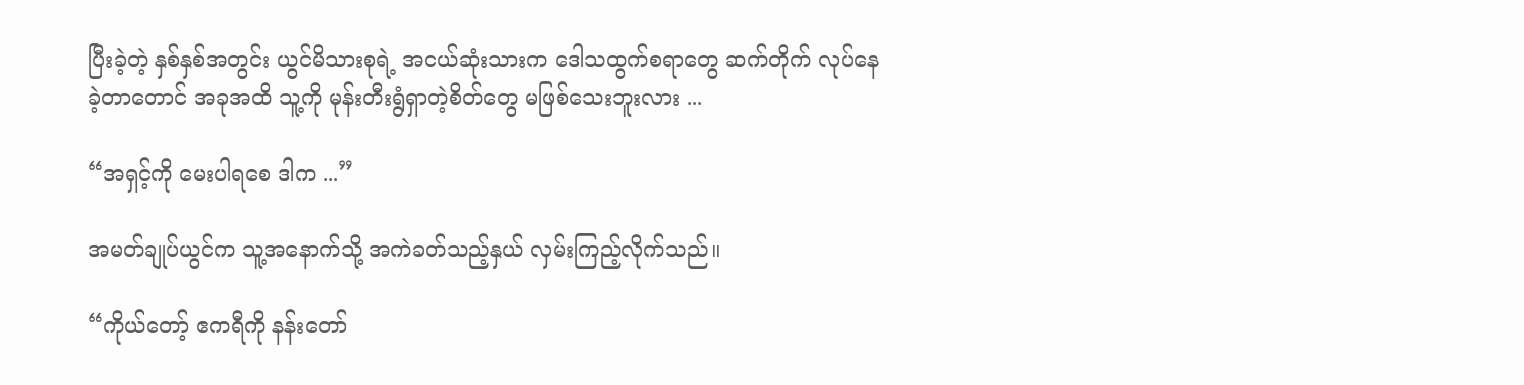ပြီးခဲ့တဲ့ နှစ်နှစ်အတွင်း ယွင်မိသားစုရဲ့ အငယ်ဆုံးသားက ဒေါသထွက်စရာတွေ ဆက်တိုက် လုပ်နေခဲ့တာတောင် အခုအထိ သူ့ကို မုန်းတီးရွံရှာတဲ့စိတ်တွေ မဖြစ်သေးဘူးလား ...

“အရှင့်ကို မေးပါရစေ ဒါက ...”

အမတ်ချုပ်ယွင်က သူ့အနောက်သို့ အကဲခတ်သည့်နှယ် လှမ်းကြည့်လိုက်သည်။

“ကိုယ်တော့် ဧကရီကို နန်းတော်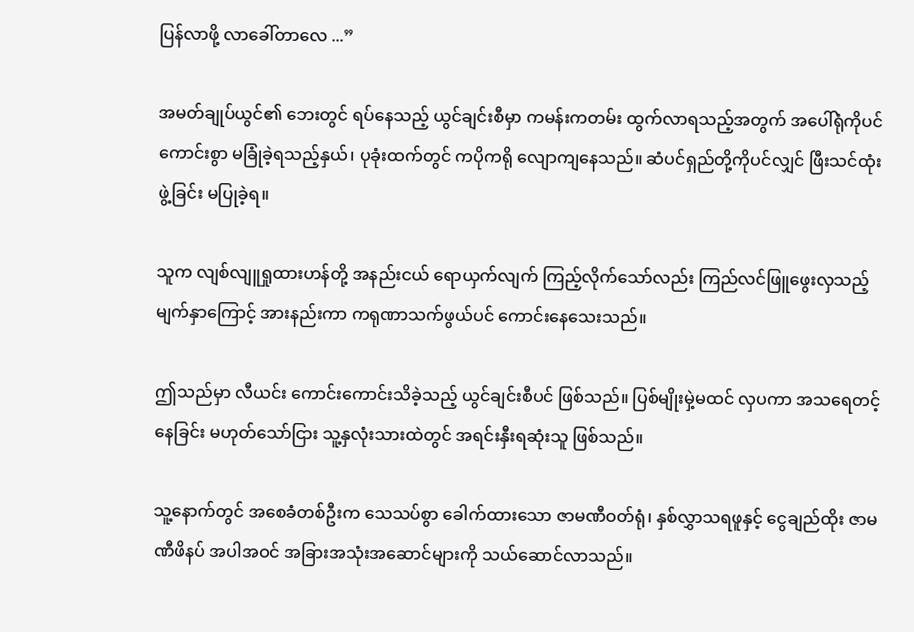ပြန်လာဖို့ လာခေါ်တာလေ ...”

အမတ်ချုပ်ယွင်၏ ဘေးတွင် ရပ်နေသည့် ယွင်ချင်းစီမှာ ကမန်းကတမ်း ထွက်လာရသည့်အတွက် အပေါ်ရုံကိုပင် ကောင်းစွာ မခြုံခဲ့ရသည့်နှယ်၊ ပုခုံးထက်တွင် ကပိုကရို လျောကျနေသည်။ ဆံပင်ရှည်တို့ကိုပင်လျှင် ဖြီးသင်ထုံးဖွဲ့ခြင်း မပြုခဲ့ရ။

သူက လျစ်လျူရှုထားဟန်တို့ အနည်းငယ် ရောယှက်လျက် ကြည့်လိုက်သော်လည်း ကြည်လင်ဖြူဖွေးလှသည့် မျက်နှာကြောင့် အားနည်းကာ ကရုဏာသက်ဖွယ်ပင် ကောင်းနေသေးသည်။

ဤသည်မှာ လီယင်း ကောင်းကောင်းသိခဲ့သည့် ယွင်ချင်းစီပင် ဖြစ်သည်။ ပြစ်မျိုးမှဲ့မထင် လှပကာ အသရေတင့်နေခြင်း မဟုတ်သော်ငြား သူ့နှလုံးသားထဲတွင် အရင်းနှီးရဆုံးသူ ဖြစ်သည်။

သူ့နောက်တွင် အစေခံတစ်ဦးက သေသပ်စွာ ခေါက်ထားသော ဇာမဏီဝတ်ရုံ၊ နှစ်လွှာသရဖူနှင့် ငွေချည်ထိုး ဇာမဏီဖိနပ် အပါအဝင် အခြားအသုံးအဆောင်များကို သယ်ဆောင်လာသည်။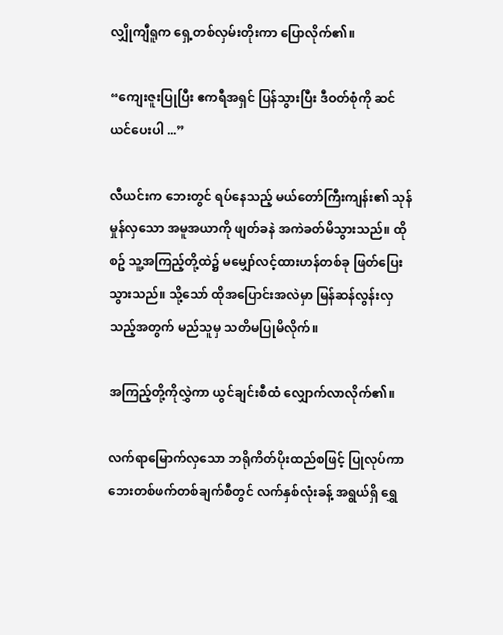လျှိုကျီရူက ရှေ့တစ်လှမ်းတိုးကာ ပြောလိုက်၏။

“ကျေးဇူးပြုပြီး ဧကရီအရှင် ပြန်သွားပြီး ဒီဝတ်စုံကို ဆင်ယင်ပေးပါ ...”

လီယင်းက ဘေးတွင် ရပ်နေသည့် မယ်တော်ကြီးကျန်း၏ သုန်မှုန်လှသော အမူအယာကို ဖျတ်ခနဲ အကဲခတ်မိသွားသည်။ ထိုစဥ် သူ့အကြည့်တို့ထဲ၌ မမျှော်လင့်ထားဟန်တစ်ခု ဖြတ်ပြေးသွားသည်။ သို့သော် ထိုအပြောင်းအလဲမှာ မြန်ဆန်လွန်းလှသည့်အတွက် မည်သူမှ သတိမပြုမိလိုက်။

အကြည့်တို့ကိုလွှဲကာ ယွင်ချင်းစီထံ လျှောက်လာလိုက်၏။

လက်ရာမြောက်လှသော ဘရိုကိတ်ပိုးထည်စဖြင့် ပြုလုပ်ကာ ဘေးတစ်ဖက်တစ်ချက်စီတွင် လက်နှစ်လုံးခန့် အရွယ်ရှိ ရွှေ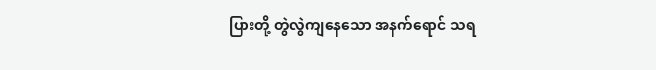ပြားတို့ တွဲလွဲကျနေသော အနက်ရောင် သရ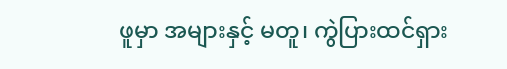ဖူမှာ အများနှင့် မတူ၊ ကွဲပြားထင်ရှား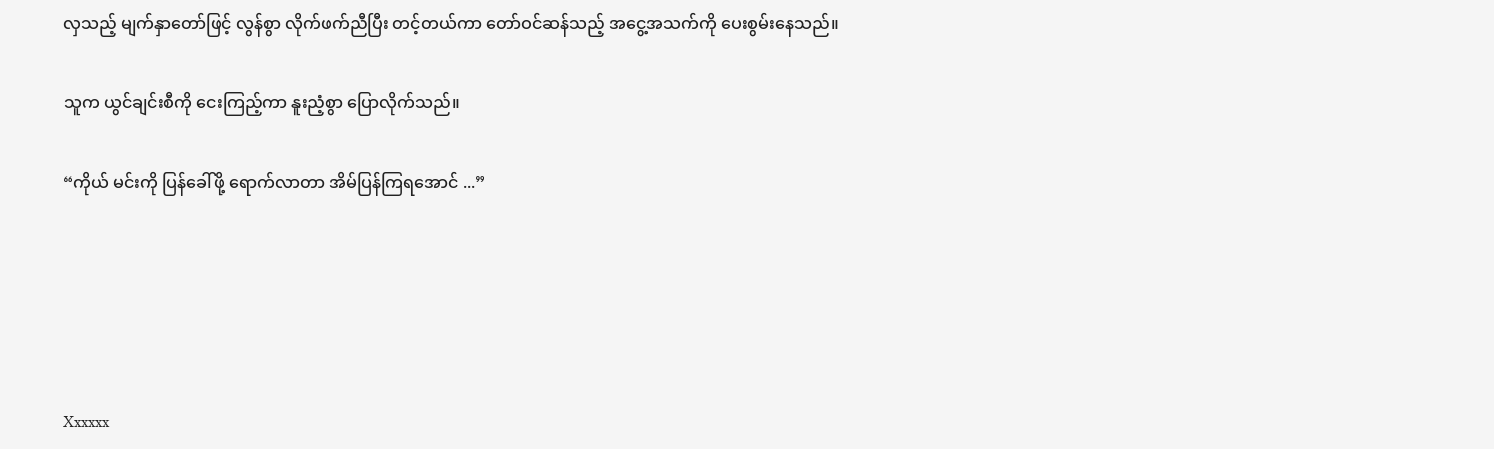လှသည့် မျက်နှာတော်ဖြင့် လွန်စွာ လိုက်ဖက်ညီပြီး တင့်တယ်ကာ တော်ဝင်ဆန်သည့် အငွေ့အသက်ကို ပေးစွမ်းနေသည်။

သူက ယွင်ချင်းစီကို ငေးကြည့်ကာ နူးညံ့စွာ ပြောလိုက်သည်။

“ကိုယ် မင်းကို ပြန်ခေါ်ဖို့ ရောက်လာတာ အိမ်ပြန်ကြရအောင် ...”





Xxxxxx